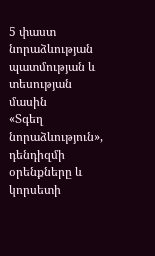5 փաստ նորաձևության պատմության և տեսության մասին
«Տգեղ նորաձևություն», դենդիզմի օրենքները և կորսետի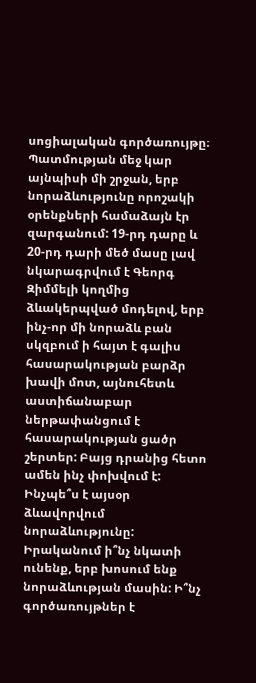սոցիալական գործառույթը։
Պատմության մեջ կար այնպիսի մի շրջան, երբ նորաձևությունը որոշակի օրենքների համաձայն էր զարգանում: 19-րդ դարը և 20-րդ դարի մեծ մասը լավ նկարագրվում է Գեորգ Զիմմելի կողմից ձևակերպված մոդելով, երբ ինչ-որ մի նորաձև բան սկզբում ի հայտ է գալիս հասարակության բարձր խավի մոտ, այնուհետև աստիճանաբար ներթափանցում է հասարակության ցածր շերտեր: Բայց դրանից հետո ամեն ինչ փոխվում է: Ինչպե՞ս է այսօր ձևավորվում նորաձևությունը: Իրականում ի՞նչ նկատի ունենք, երբ խոսում ենք նորաձևության մասին: Ի՞նչ գործառույթներ է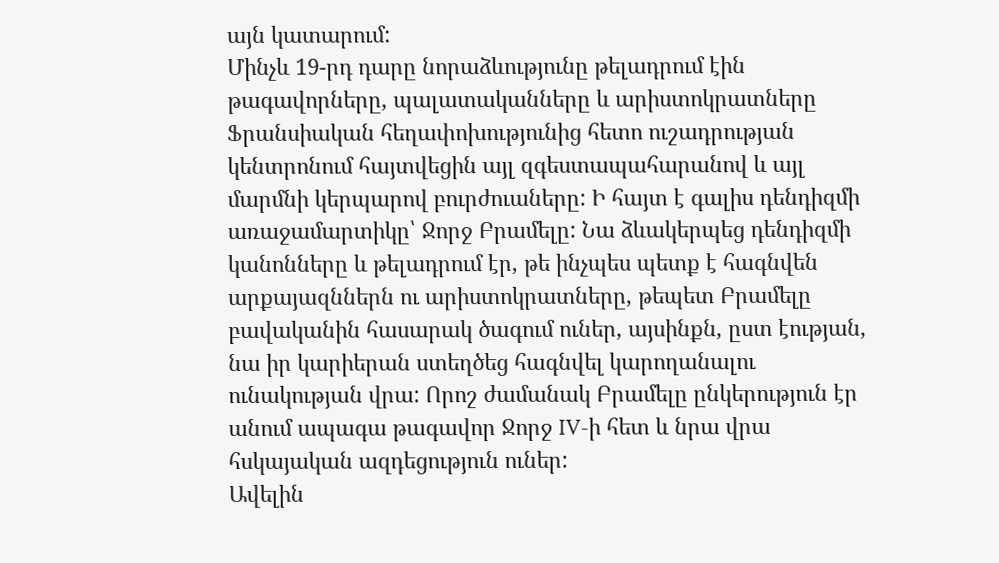այն կատարում:
Մինչև 19-րդ դարը նորաձևությունը թելադրում էին թագավորները, պալատականները և արիստոկրատները
Ֆրանսիական հեղափոխությունից հետո ուշադրության կենտրոնում հայտվեցին այլ զգեստապահարանով և այլ մարմնի կերպարով բուրժուաները: Ի հայտ է գալիս դենդիզմի առաջամարտիկը՝ Ջորջ Բրամելը: Նա ձևակերպեց դենդիզմի կանոնները և թելադրում էր, թե ինչպես պետք է հագնվեն արքայազններն ու արիստոկրատները, թեպետ Բրամելը բավականին հասարակ ծագում ուներ, այսինքն, ըստ էության, նա իր կարիերան ստեղծեց հագնվել կարողանալու ունակության վրա: Որոշ ժամանակ Բրամելը ընկերություն էր անում ապագա թագավոր Ջորջ IV-ի հետ և նրա վրա հսկայական ազդեցություն ուներ:
Ավելին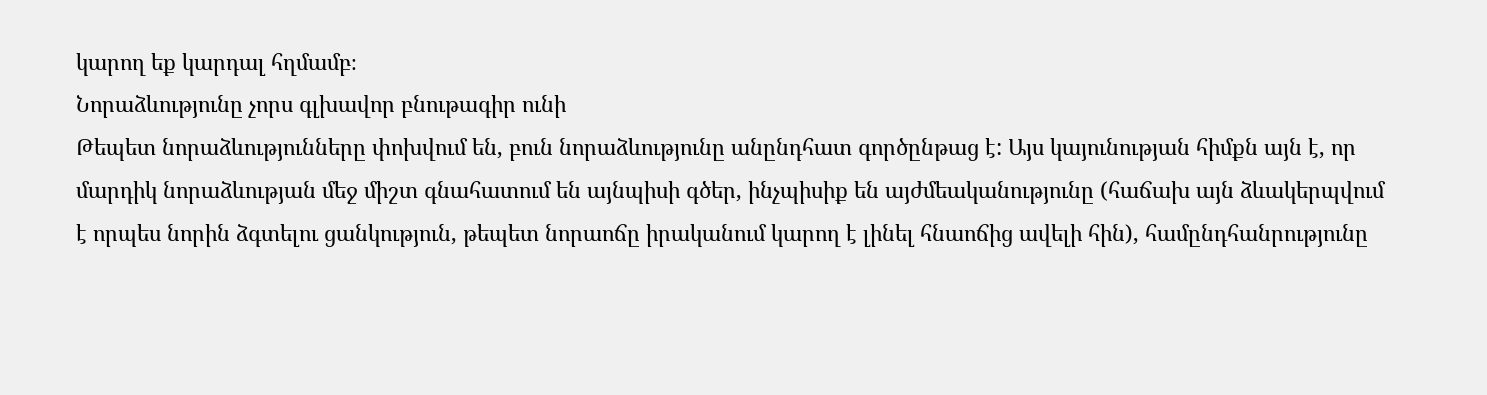կարող եք կարդալ հղմամբ։
Նորաձևությունը չորս գլխավոր բնութագիր ունի
Թեպետ նորաձևությունները փոխվում են, բուն նորաձևությունը անընդհատ գործընթաց է: Այս կայունության հիմքն այն է, որ մարդիկ նորաձևության մեջ միշտ գնահատում են այնպիսի գծեր, ինչպիսիք են այժմեականությունը (հաճախ այն ձևակերպվում է որպես նորին ձգտելու ցանկություն, թեպետ նորաոճը իրականում կարող է լինել հնաոճից ավելի հին), համընդհանրությունը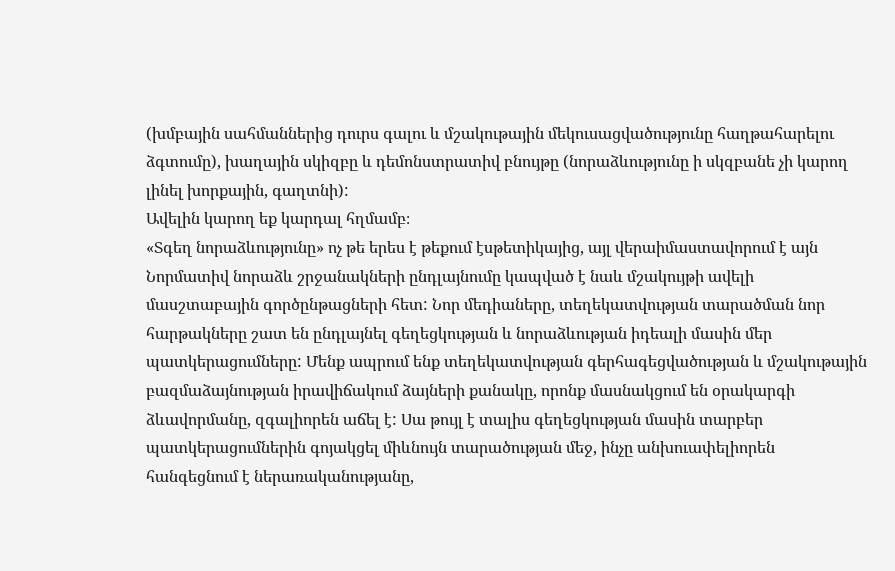(խմբային սահմաններից դուրս գալու և մշակութային մեկուսացվածությունը հաղթահարելու ձգտումը), խաղային սկիզբը և դեմոնստրատիվ բնույթը (նորաձևությունը ի սկզբանե չի կարող լինել խորքային, գաղտնի):
Ավելին կարող եք կարդալ հղմամբ։
«Տգեղ նորաձևությունը» ոչ թե երես է թեքում էսթետիկայից, այլ վերաիմաստավորում է այն
Նորմատիվ նորաձև շրջանակների ընդլայնումը կապված է նաև մշակույթի ավելի մասշտաբային գործընթացների հետ: Նոր մեդիաները, տեղեկատվության տարածման նոր հարթակները շատ են ընդլայնել գեղեցկության և նորաձևության իդեալի մասին մեր պատկերացումները: Մենք ապրում ենք տեղեկատվության գերհագեցվածության և մշակութային բազմաձայնության իրավիճակում ձայների քանակը, որոնք մասնակցում են օրակարգի ձևավորմանը, զգալիորեն աճել է: Սա թույլ է տալիս գեղեցկության մասին տարբեր պատկերացումներին գոյակցել միևնույն տարածության մեջ, ինչը անխուափելիորեն հանգեցնում է ներառականությանը,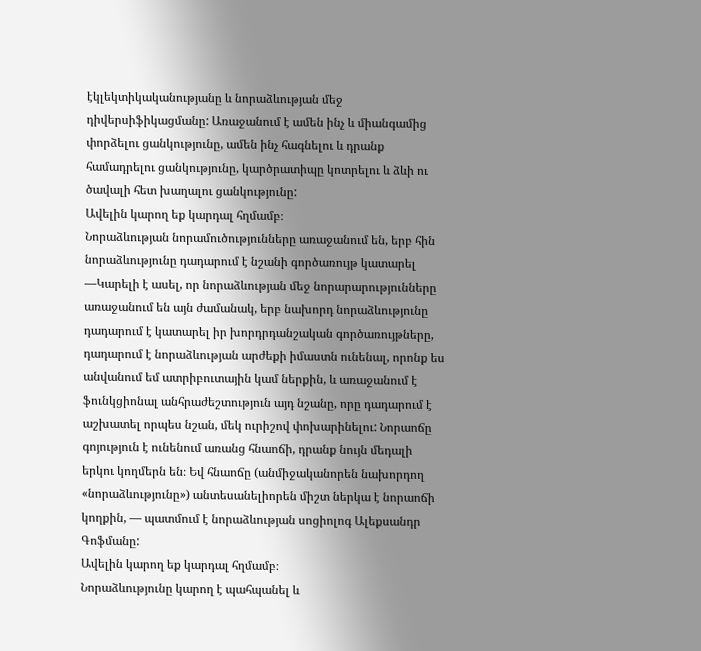էկլեկտիկականությանը և նորաձևության մեջ դիվերսիֆիկացմանը: Առաջանում է ամեն ինչ և միանգամից փորձելու ցանկությունը, ամեն ինչ հագնելու և դրանք համադրելու ցանկությունը, կարծրատիպը կոտրելու և ձևի ու ծավալի հետ խաղալու ցանկությունը:
Ավելին կարող եք կարդալ հղմամբ։
Նորաձևության նորամուծությունները առաջանում են, երբ հին նորաձևությունը դադարում է նշանի գործառույթ կատարել
—Կարելի է ասել, որ նորաձևության մեջ նորարարությունները առաջանում են այն ժամանակ, երբ նախորդ նորաձևությունը դադարում է կատարել իր խորդրդանշական գործառույթները, դադարում է նորաձևության արժեքի իմաստն ունենալ, որոնք ես անվանում եմ ատրիբուտային կամ ներքին, և առաջանում է ֆունկցիոնալ անհրաժեշտություն այդ նշանը, որը դադարում է աշխատել որպես նշան, մեկ ուրիշով փոխարինելու: Նորաոճը գոյություն է ունենում առանց հնաոճի, դրանք նույն մեդալի երկու կողմերն են։ Եվ հնաոճը (անմիջականորեն նախորդող «նորաձևությունը») անտեսանելիորեն միշտ ներկա է նորաոճի կողքին, — պատմում է նորաձևության սոցիոլոգ Ալեքսանդր Գոֆմանը:
Ավելին կարող եք կարդալ հղմամբ։
Նորաձևությունը կարող է պահպանել և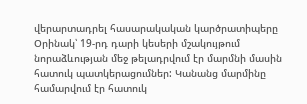վերարտադրել հասարակական կարծրատիպերը
Օրինակ՝ 19-րդ դարի կեսերի մշակույթում նորաձևության մեջ թելադրվում էր մարմնի մասին հատուկ պատկերացումներ: Կանանց մարմինը համարվում էր հատուկ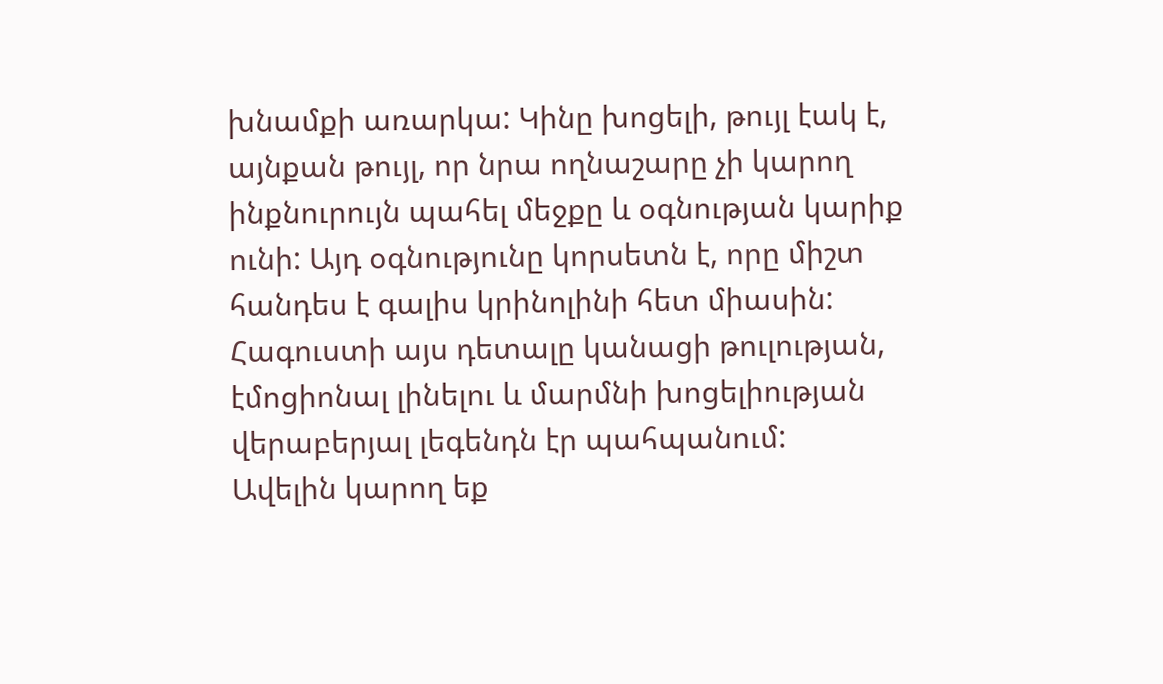խնամքի առարկա: Կինը խոցելի, թույլ էակ է, այնքան թույլ, որ նրա ողնաշարը չի կարող ինքնուրույն պահել մեջքը և օգնության կարիք ունի: Այդ օգնությունը կորսետն է, որը միշտ հանդես է գալիս կրինոլինի հետ միասին: Հագուստի այս դետալը կանացի թուլության, էմոցիոնալ լինելու և մարմնի խոցելիության վերաբերյալ լեգենդն էր պահպանում:
Ավելին կարող եք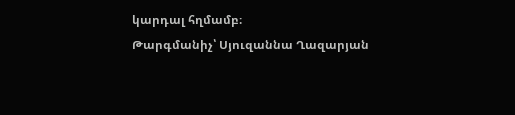կարդալ հղմամբ։
Թարգմանիչ՝ Սյուզաննա Ղազարյան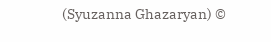(Syuzanna Ghazaryan) ©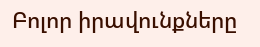Բոլոր իրավունքները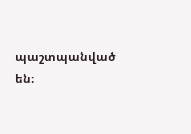պաշտպանված են։